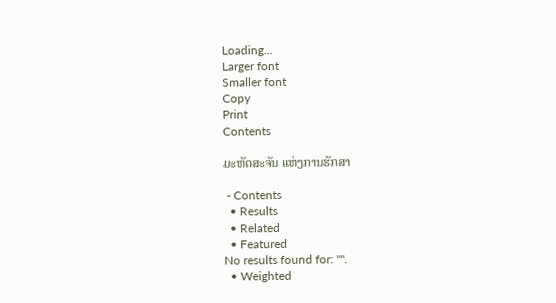Loading...
Larger font
Smaller font
Copy
Print
Contents

ມະຫັດສະຈັນ ແຫ່ງການຮັກສາ

 - Contents
  • Results
  • Related
  • Featured
No results found for: "".
  • Weighted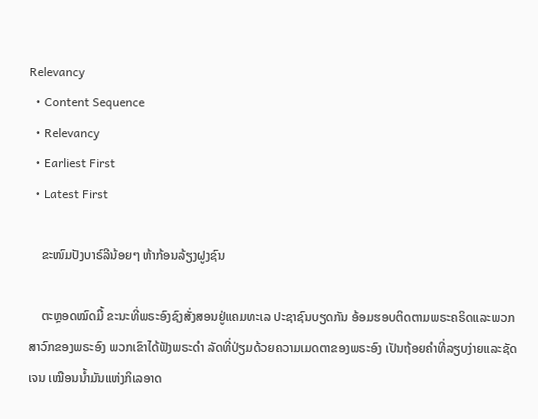Relevancy
  • Content Sequence
  • Relevancy
  • Earliest First
  • Latest First

    ຂະໜົມປັງບາຣ໌ລີນ້ອຍໆ ຫ້າກ້ອນລ້ຽງຝູງຊົນ

    ຕະຫຼອດໝົດມື້ ຂະນະທີ່ພຣະອົງຊົງສັ່ງສອນຢູ່ແຄມທະເລ ປະຊາຊົນບຽດກັນ ອ້ອມຮອບຕິດຕາມພຣະຄຣິດແລະພວກສາວົກຂອງພຣະອົງ ພວກເຂົາໄດ້ຟັງພຣະດຳ ລັດທີ່ປ່ຽມດ້ວຍຄວາມເມດຕາຂອງພຣະອົງ ເປັນຖ້ອຍຄຳທີ່ລຽບງ່າຍແລະຊັດເຈນ ເໝືອນນ້ຳມັນແຫ່ງກິເລອາດ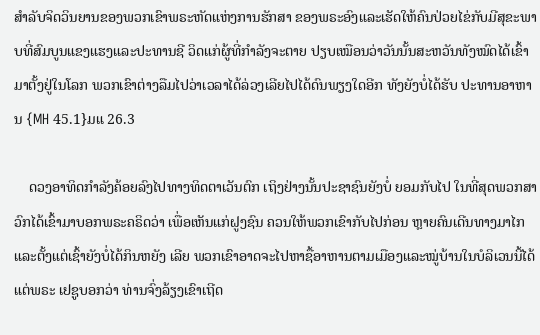ສຳລັບຈິດວິນຍານຂອງພວກເຂົາພຣະຫັດແຫ່ງການຮັກສາ ຂອງພຣະອົງແລະເຮັດໃຫ້ຄົນປ່ວຍໄຂ່ກັບມີສຸຂະພາບທີ່ສົມບູນແຂງແຮງແລະປະທານຊີ ວິດແກ່ຜູ້ທີ່ກຳລັງຈະຕາຍ ປຽບເໝືອນວ່າວັນນັ້ນສະຫວັນທັງໝົດໄດ້ເຂົ້າມາຕັ້ງຢູ່ໃນໂລກ ພວກເຂົາຕ່າງລືມໄປວ່າເວລາໄດ້ລ່ວງເລີຍໄປໄດ້ດົນພຽງໃດອີກ ທັງຍັງບໍ່ໄດ້ຮັບ ປະທານອາຫານ {MH 45.1}ມແ 26.3

    ດວງອາທິດກຳລັງຄ້ອຍລົງໄປທາງທິດຕາເວັນຕົກ ເຖິງຢ່າງນັ້ນປະຊາຊົນຍັງບໍ່ ຍອມກັບໄປ ໃນທີ່ສຸດພວກສາວົກໄດ້ເຂົ້າມາບອກພຣະຄຣິດວ່າ ເພື່ອເຫັນແກ່ຝູງຊົນ ຄວນໃຫ້ພວກເຂົາກັບໄປກ່ອນ ຫຼາຍຄົນເດີນທາງມາໄກແລະຕັ້ງແຕ່ເຊົ້າຍັງບໍ່ໄດ້ກິນຫຍັງ ເລີຍ ພວກເຂົາອາດຈະໄປຫາຊື້ອາຫານຕາມເມືອງແລະໝູ່ບ້ານໃນບໍລິເວນນີ້ໄດ້ ແຕ່ພຣະ ເຢຊູບອກວ່າ ທ່ານຈົ່ງລ້ຽງເຂົາເຖີດ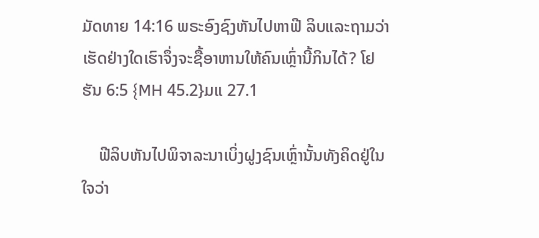ມັດທາຍ 14:16 ພຣະອົງຊົງຫັນໄປຫາຟີ ລິບແລະຖາມວ່າ ເຮັດຢ່າງໃດເຮົາຈຶ່ງຈະຊື້ອາຫານໃຫ້ຄົນເຫຼົ່ານີ້ກິນໄດ້? ໂຢຮັນ 6:5 {MH 45.2}ມແ 27.1

    ຟີລິບຫັນໄປພິຈາລະນາເບິ່ງຝູງຊົນເຫຼົ່ານັ້ນທັງຄິດຢູ່ໃນໃຈວ່າ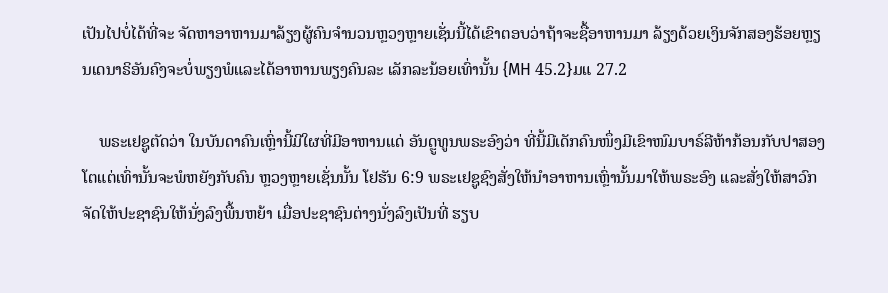ເປັນໄປບໍ່ໄດ້ທີ່ຈະ ຈັດຫາອາຫານມາລ້ຽງຜູ້ຄົນຈຳນວນຫຼວງຫຼາຍເຊັ່ນນີ້ໄດ້ເຂົາຕອບວ່າຖ້າຈະຊື້ອາຫານມາ ລ້ຽງດ້ວຍເງິນຈັກສອງຮ້ອຍຫຼຽນເດນາຣິອັນຄົງຈະບໍ່ພຽງພໍແລະໄດ້ອາຫານພຽງຄົນລະ ເລັກລະນ້ອຍເທົ່ານັ້ນ {MH 45.2}ມແ 27.2

    ພຣະເຢຊູຕັດວ່າ ໃນບັນດາຄົນເຫຼົ່ານີ້ມີໃຜທີ່ມີອາຫານແດ່ ອັນດຼູທູນພຣະອົງວ່າ ທີ່ນີ້ມີເດັກຄົນໜຶ່ງມີເຂົາໜົມບາຣ໌ລີຫ້າກ້ອນກັບປາສອງໂຕແຕ່ເທົ່ານັ້ນຈະພໍຫຍັງກັບຄົນ ຫຼວງຫຼາຍເຊັ່ນນັ້ນ ໂຢຮັນ 6:9 ພຣະເຢຊູຊົງສັ່ງໃຫ້ນຳອາຫານເຫຼົ່ານັ້ນມາໃຫ້ພຣະອົງ ແລະສັ່ງໃຫ້ສາວົກຈັດໃຫ້ປະຊາຊົນໃຫ້ນັ່ງລົງພື້ນຫຍ້າ ເມື່ອປະຊາຊົນຕ່າງນັ່ງລົງເປັນທີ່ ຮຽບ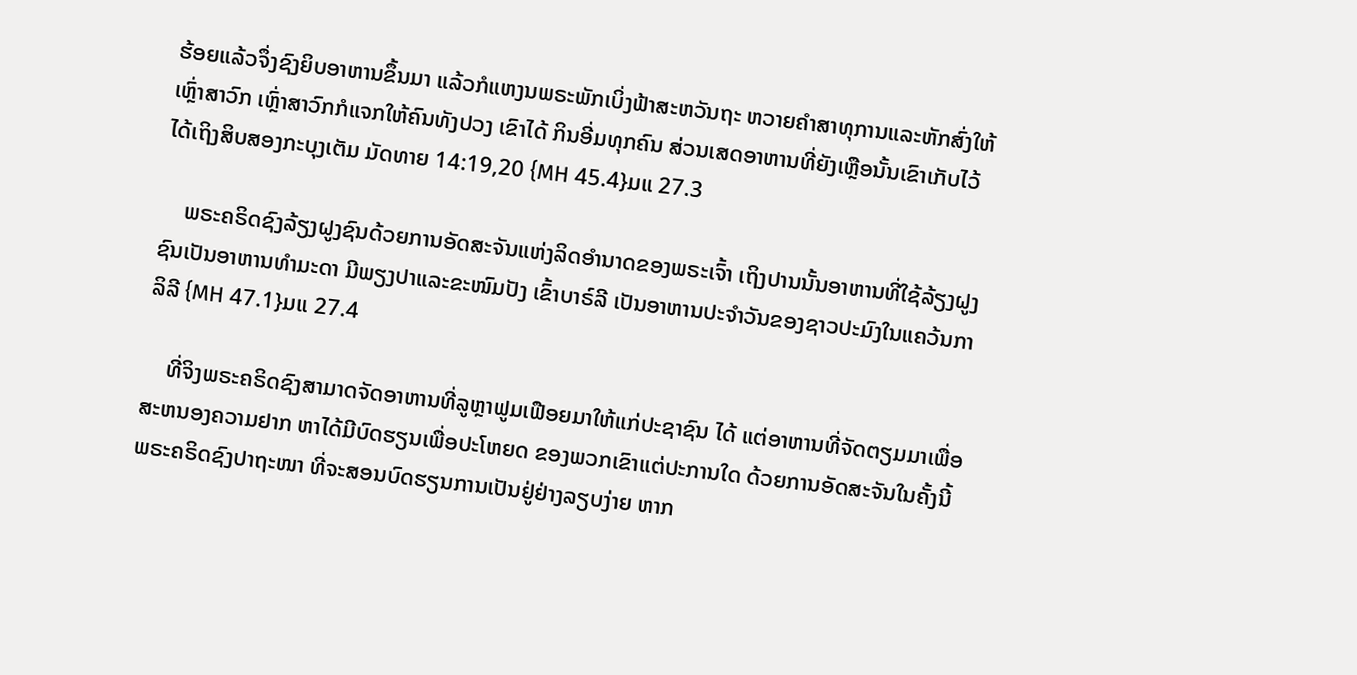ຮ້ອຍແລ້ວຈຶ່ງຊົງຍິບອາຫານຂຶ້ນມາ ແລ້ວກໍແຫງນພຣະພັກເບິ່ງຟ້າສະຫວັນຖະ ຫວາຍຄຳສາທຸການແລະຫັກສົ່ງໃຫ້ ເຫຼົ່າສາວົກ ເຫຼົ່າສາວົກກໍແຈກໃຫ້ຄົນທັງປວງ ເຂົາໄດ້ ກິນອີ່ມທຸກຄົນ ສ່ວນເສດອາຫານທີ່ຍັງເຫຼືອນັ້ນເຂົາເກັບໄວ້ໄດ້ເຖິງສິບສອງກະບຸງເຕັມ ມັດທາຍ 14:19,20 {MH 45.4}ມແ 27.3

    ພຣະຄຣິດຊົງລ້ຽງຝູງຊົນດ້ວຍການອັດສະຈັນແຫ່ງລິດອຳນາດຂອງພຣະເຈົ້າ ເຖິງປານນັ້ນອາຫານທີ່ໃຊ້ລ້ຽງຝູງຊົນເປັນອາຫານທຳມະດາ ມີພຽງປາແລະຂະໜົມປັງ ເຂົ້າບາຣ໌ລີ ເປັນອາຫານປະຈຳວັນຂອງຊາວປະມົງໃນແຄວ້ນກາລິລີ {MH 47.1}ມແ 27.4

    ທີ່ຈິງພຣະຄຣິດຊົງສາມາດຈັດອາຫານທີ່ລູຫຼາຟູມເຟືອຍມາໃຫ້ແກ່ປະຊາຊົນ ໄດ້ ແຕ່ອາຫານທີ່ຈັດຕຽມມາເພື່ອສະຫນອງຄວາມຢາກ ຫາໄດ້ມີບົດຮຽນເພື່ອປະໂຫຍດ ຂອງພວກເຂົາແຕ່ປະການໃດ ດ້ວຍການອັດສະຈັນໃນຄັ້ງນີ້ ພຣະຄຣິດຊົງປາຖະໜາ ທີ່ຈະສອນບົດຮຽນການເປັນຢູ່ຢ່າງລຽບງ່າຍ ຫາກ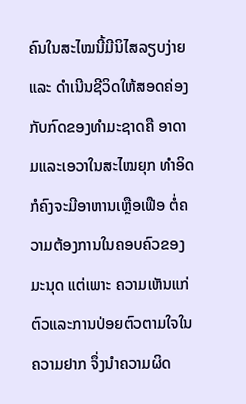ຄົນໃນສະໄໝນີ້ມີນິໄສລຽບງ່າຍແລະ ດໍາເນີນຊີວິດໃຫ້ສອດຄ່ອງກັບກົດຂອງທຳມະຊາດຄື ອາດາມແລະເອວາໃນສະໄໝຍຸກ ທຳອິດກໍຄົງຈະມີອາຫານເຫຼືອເຟືອ ຕໍ່ຄວາມຕ້ອງການໃນຄອບຄົວຂອງມະນຸດ ແຕ່ເພາະ ຄວາມເຫັນແກ່ຕົວແລະການປ່ອຍຕົວຕາມໃຈໃນຄວາມຢາກ ຈຶ່ງນຳຄວາມຜິດ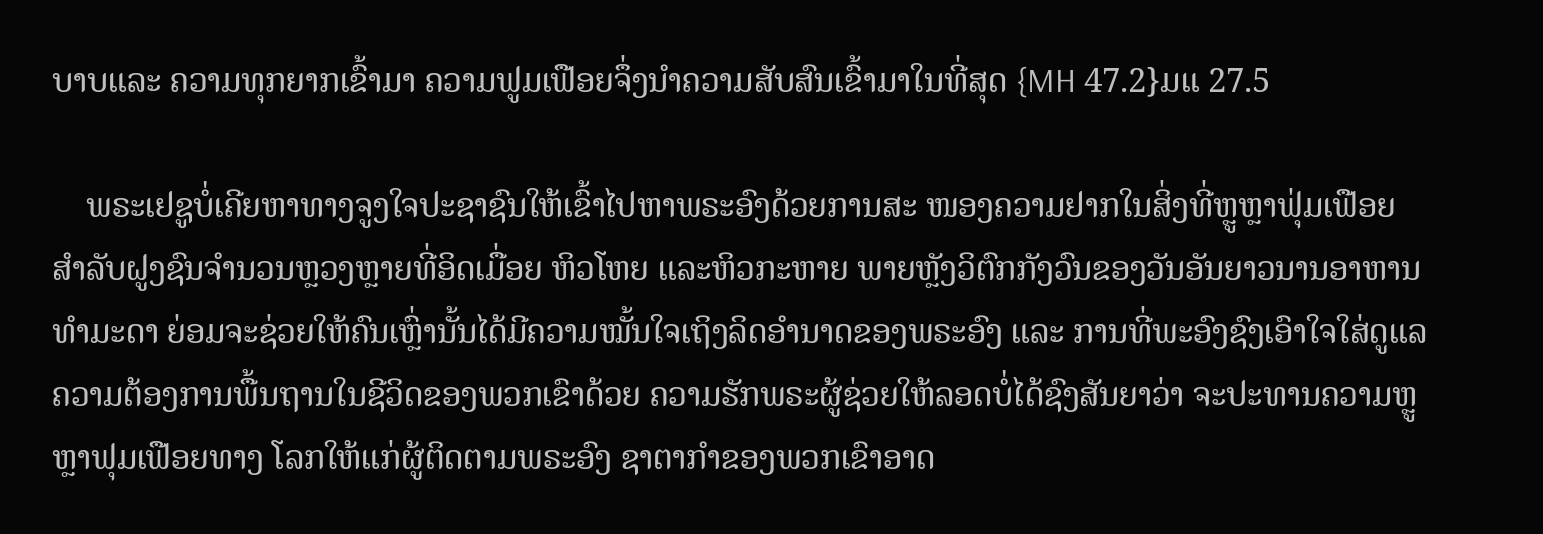ບາບແລະ ຄວາມທຸກຍາກເຂົ້າມາ ຄວາມຟູມເຟືອຍຈຶ່ງນໍາຄວາມສັບສົນເຂົ້າມາໃນທີ່ສຸດ {MH 47.2}ມແ 27.5

    ພຣະເຢຊູບໍ່ເຄີຍຫາທາງຈູງໃຈປະຊາຊົນໃຫ້ເຂົ້າໄປຫາພຣະອົງດ້ວຍການສະ ໜອງຄວາມຢາກໃນສິ່ງທີ່ຫຼູຫຼາຟຸ່ມເຟືອຍ ສໍາລັບຝູງຊົນຈຳນວນຫຼວງຫຼາຍທີ່ອິດເມື່ອຍ ຫິວໂຫຍ ແລະຫິວກະຫາຍ ພາຍຫຼັງວິຕົກກັງວົນຂອງວັນອັນຍາວນານອາຫານທຳມະດາ ຍ່ອມຈະຊ່ວຍໃຫ້ຄົນເຫຼົ່ານັ້ນໄດ້ມີຄວາມໝັ້ນໃຈເຖິງລິດອຳນາດຂອງພຣະອົງ ແລະ ການທີ່ພະອົງຊົງເອົາໃຈໃສ່ດູແລຄວາມຕ້ອງການພື້ນຖານໃນຊີວິດຂອງພວກເຂົາດ້ວຍ ຄວາມຮັກພຣະຜູ້ຊ່ວຍໃຫ້ລອດບໍ່ໄດ້ຊົງສັນຍາວ່າ ຈະປະທານຄວາມຫຼູຫຼາຟຸມເຟືອຍທາງ ໂລກໃຫ້ແກ່ຜູ້ຕິດຕາມພຣະອົງ ຊາຕາກຳຂອງພວກເຂົາອາດ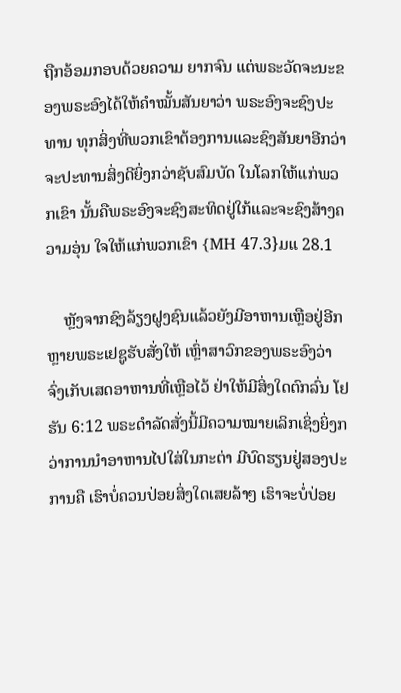ຖືກອ້ອມກອບດ້ວຍຄວາມ ຍາກຈົນ ແຕ່ພຣະວັດຈະນະຂອງພຣະອົງໄດ້ໃຫ້ຄຳໝັ້ນສັນຍາວ່າ ພຣະອົງຈະຊົງປະທານ ທຸກສິ່ງທີ່ພວກເຂົາຕ້ອງການແລະຊົງສັນຍາອີກວ່າຈະປະທານສິ່ງດີຍິ່ງກວ່າຊັບສົມບັດ ໃນໂລກໃຫ້ແກ່ພວກເຂົາ ນັ້ນຄືພຣະອົງຈະຊົງສະທິດຢູ່ໃກ້ແລະຈະຊົງສ້າງຄວາມອຸ່ນ ໃຈໃຫ້ແກ່ພວກເຂົາ {MH 47.3}ມແ 28.1

    ຫຼັງຈາກຊົງລ້ຽງຝູງຊົນແລ້ວຍັງມີອາຫານເຫຼືອຢູ່ອີກຫຼາຍພຣະເຢຊູຮັບສັ່ງໃຫ້ ເຫຼົ່າສາວົກຂອງພຣະອົງວ່າ ຈົ່ງເກັບເສດອາຫານທີ່ເຫຼືອໄວ້ ຢ່າໃຫ້ມີສິ່ງໃດຕົກລົ່ນ ໂຢຮັນ 6:12 ພຣະດຳລັດສັ່ງນີ້ມີຄວາມໝາຍເລິກເຊິ່ງຍິ່ງກວ່າການນຳອາຫານໄປໃສ່ໃນກະຕ່າ ມີບົດຮຽນຢູ່ສອງປະການຄື ເຮົາບໍ່ຄວນປ່ອຍສິ່ງໃດເສຍລ້າໆ ເຮົາຈະບໍ່ປ່ອຍ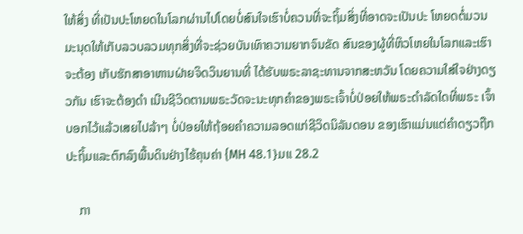ໃຫ້ສິ່ງ ທີ່ເປັນປະໂຫຍດໃນໂລກຜ່ານໄປໂດຍບໍ່ສົນໃຈເຮົາບໍ່ຄວນທີ່ຈະຖິ້ມສິ່ງທີ່ອາດຈະເປັນປະ ໂຫຍດຕໍ່ມວນມະນຸດໃຫ້ເກັບລວບລວມທຸກສິ່ງທີ່ຈະຊ່ວຍບັນເທົາຄວາມຍາກຈົນຂັດ ສົນຂອງຜູ້ທີ່ຫິວໂຫຍໃນໂລກແລະເຮົາຈະຕ້ອງ ເກັບຮັກສາອາຫານຝ່າຍຈິດວິນຍານທີ່ ໄດ້ຮັບພຣະລາຊະທານຈາກສະຫວັນ ໂດຍຄວາມໃສ່ໃຈຢ່າງດຽວກັນ ເຮົາຈະຕ້ອງດໍາ ເນີນຊີວິດຕາມພຣະວັດຈະນະທຸກຄຳຂອງພຣະເຈົ້າບໍ່ປ່ອຍໃຫ້ພຣະດໍາລັດໃດທີ່ພຣະ ເຈົ້າບອກໄວ້ແລ້ວເສຍໄປລ້າໆ ບໍ່ປ່ອຍໃຫ້ຖ້ອຍຄໍາຄວາມລອດແກ່ຊີວິດນິລັນດອນ ຂອງເຮົາແມ່ນແຕ່ຄຳດຽວຖືກປະຖິ້ມແລະຕົກລົງພື້ນດິນຢ່າງໄຮ້ຄຸນຄ່າ {MH 48.1}ມແ 28.2

    ກາ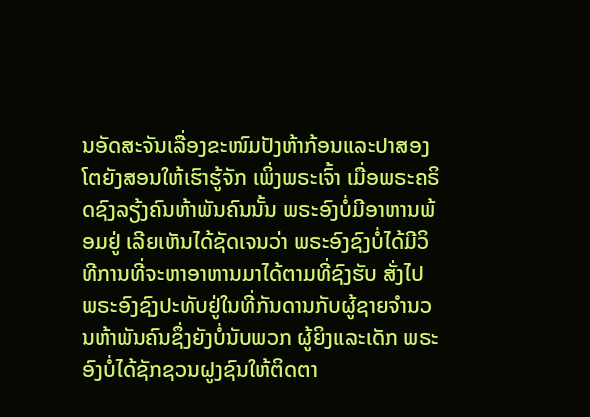ນອັດສະຈັນເລື່ອງຂະໜົມປັງຫ້າກ້ອນແລະປາສອງໂຕຍັງສອນໃຫ້ເຮົາຮູ້ຈັກ ເພິ່ງພຣະເຈົ້າ ເມື່ອພຣະຄຣິດຊົງລຽ້ງຄົນຫ້າພັນຄົນນັ້ນ ພຣະອົງບໍ່ມີອາຫານພ້ອມຢູ່ ເລີຍເຫັນໄດ້ຊັດເຈນວ່າ ພຣະອົງຊົງບໍ່ໄດ້ມີວິທີການທີ່ຈະຫາອາຫານມາໄດ້ຕາມທີ່ຊົງຮັບ ສັ່ງໄປ ພຣະອົງຊົງປະທັບຢູ່ໃນທີ່ກັນດານກັບຜູ້ຊາຍຈຳນວນຫ້າພັນຄົນຊຶ່ງຍັງບໍ່ນັບພວກ ຜູ້ຍິງແລະເດັກ ພຣະອົງບໍ່ໄດ້ຊັກຊວນຝູງຊົນໃຫ້ຕິດຕາ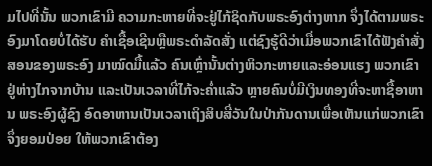ມໄປທີ່ນັ້ນ ພວກເຂົາມີ ຄວາມກະຫາຍທີ່ຈະຢູ່ໄກ້ຊິດກັບພຣະອົງຕ່າງຫາກ ຈຶ່ງໄດ້ຕາມພຣະອົງມາໂດຍບໍ່ໄດ້ຮັບ ຄຳເຊື້ອເຊີນຫຼືພຣະດຳລັດສັ່ງ ແຕ່ຊົງຮູ້ດີວ່າເມື່ອພວກເຂົາໄດ້ຟັງຄຳສັ່ງສອນຂອງພຣະອົງ ມາໝົດມື້ແລ້ວ ຄົນເຫຼົ່ານັ້ນຕ່າງຫິວກະຫາຍແລະອ່ອນແຮງ ພວກເຂົາຢູ່ຫ່າງໄກຈາກບ້ານ ແລະເປັນເວລາທີ່ໄກ້ຈະຄ່ຳແລ້ວ ຫຼາຍຄົນບໍ່ມີເງິນທອງທີ່ຈະຫາຊື້ອາຫານ ພຣະອົງຜູ້ຊົງ ອົດອາຫານເປັນເວລາເຖິງສິບສີ່ວັນໃນປ່າກັນດານເພື່ອເຫັນແກ່ພວກເຂົາ ຈຶ່ງຍອມປ່ອຍ ໃຫ້ພວກເຂົາຕ້ອງ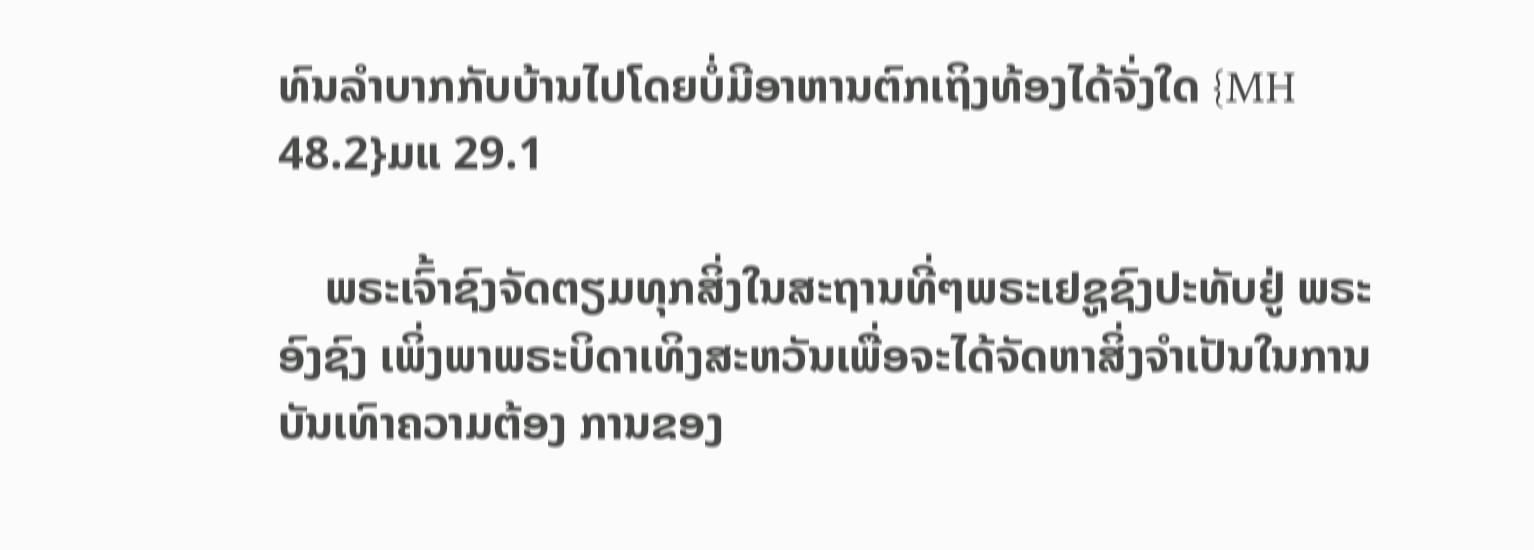ທົນລຳບາກກັບບ້ານໄປໂດຍບໍ່ມີອາຫານຕົກເຖິງທ້ອງໄດ້ຈັ່ງໃດ {MH 48.2}ມແ 29.1

    ພຣະເຈົ້າຊົງຈັດຕຽມທຸກສິ່ງໃນສະຖານທີ່ໆພຣະເຢຊູຊົງປະທັບຢູ່ ພຣະອົງຊົງ ເພິ່ງພາພຣະບິດາເທິງສະຫວັນເພື່ອຈະໄດ້ຈັດຫາສິ່ງຈຳເປັນໃນການບັນເທົາຄວາມຕ້ອງ ການຂອງ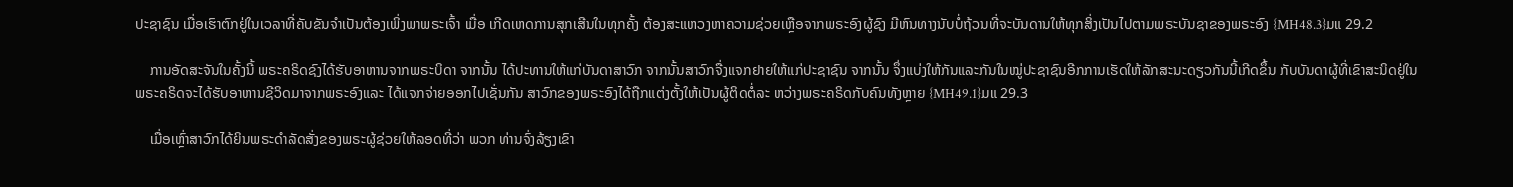ປະຊາຊົນ ເມື່ອເຮົາຕົກຢູ່ໃນເວລາທີ່ຄັບຂັນຈຳເປັນຕ້ອງເພິ່ງພາພຣະເຈົ້າ ເມື່ອ ເກີດເຫດການສຸກເສີນໃນທຸກຄັ້ງ ຕ້ອງສະແຫວງຫາຄວາມຊ່ວຍເຫຼືອຈາກພຣະອົງຜູ້ຊົງ ມີຫົນທາງນັບບໍ່ຖ້ວນທີ່ຈະບັນດານໃຫ້ທຸກສິ່ງເປັນໄປຕາມພຣະບັນຊາຂອງພຣະອົງ {MH48.3}ມແ 29.2

    ການອັດສະຈັນໃນຄັ້ງນີ້ ພຣະຄຣິດຊົງໄດ້ຮັບອາຫານຈາກພຣະບິດາ ຈາກນັ້ນ ໄດ້ປະທານໃຫ້ແກ່ບັນດາສາວົກ ຈາກນັ້ນສາວົກຈື່ງແຈກຢາຍໃຫ້ແກ່ປະຊາຊົນ ຈາກນັ້ນ ຈຶ່ງແບ່ງໃຫ້ກັນແລະກັນໃນໝູ່ປະຊາຊົນອີກການເຮັດໃຫ້ລັກສະນະດຽວກັນນີ້ເກີດຂຶ້ນ ກັບບັນດາຜູ້ທີ່ເຂົາສະນິດຢູ່ໃນພຣະຄຣິດຈະໄດ້ຮັບອາຫານຊີວິດມາຈາກພຣະອົງແລະ ໄດ້ແຈກຈ່າຍອອກໄປເຊັ່ນກັນ ສາວົກຂອງພຣະອົງໄດ້ຖືກແຕ່ງຕັ້ງໃຫ້ເປັນຜູ້ຕິດຕໍ່ລະ ຫວ່າງພຣະຄຣິດກັບຄົນທັງຫຼາຍ {MH49.1}ມແ 29.3

    ເມື່ອເຫຼົ່າສາວົກໄດ້ຍິນພຣະດຳລັດສັ່ງຂອງພຣະຜູ້ຊ່ວຍໃຫ້ລອດທີ່ວ່າ ພວກ ທ່ານຈົ່ງລ້ຽງເຂົາ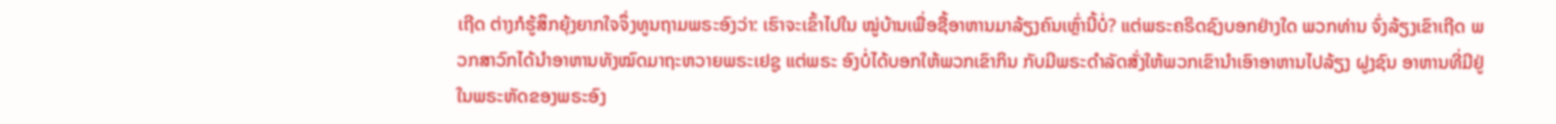ເຖີດ ຕ່າງກໍຮູ້ສຶກຍຸ້ງຍາກໃຈຈຶ່ງທູນຖາມພຣະອົງວ່າ: ເຮົາຈະເຂົ້າໄປໃນ ໝູ່ບ້ານເພື່ອຊື້ອາຫານມາລ້ຽງຄົນເຫຼົ່ານີ້ບໍ່? ແຕ່ພຣະຄຣິດຊົງບອກຢ່າງໃດ ພວກທ່ານ ຈົ່ງລ້ຽງເຂົາເຖີດ ພວກສາວົກໄດ້ນຳອາຫານທັງໝົດມາຖະຫວາຍພຣະເຢຊູ ແຕ່ພຣະ ອົງບໍ່ໄດ້ບອກໃຫ້ພວກເຂົາກິນ ກັບມີພຣະດໍາລັດສັ່ງໃຫ້ພວກເຂົານໍາເອົາອາຫານໄປລ້ຽງ ຝູງຊົນ ອາຫານທີ່ມີຢູ່ໃນພຣະຫັດຂອງພຣະອົງ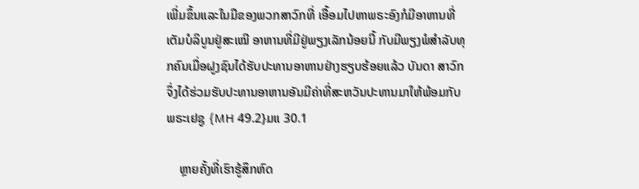ເພີ່ມຂຶ້ນແລະໃນມືຂອງພວກສາວົກທີ່ ເອື້ອມໄປຫາພຣະອົງກໍມີອາຫານທີ່ເຕັມບໍລິບູນຢູ່ສະເໝີ ອາຫານທີ່ມີຢູ່ພຽງເລັກນ້ອຍນີ້ ກັບມີພຽງພໍສຳລັບທຸກຄົນເມື່ອຝູງຊົນໄດ້ຮັບປະທານອາຫານຢ່າງຮຽບຮ້ອຍແລ້ວ ບັນດາ ສາວົກຈຶ່ງໄດ້ຮ່ວມຮັບປະທານອາຫານອັນມີຄ່າທີ່ສະຫວັນປະທານມາໃຫ້ພ້ອມກັບພຣະເຢຊູ {MH 49.2}ມແ 30.1

    ຫຼາຍຄັ້ງທີ່ເຮົາຮູ້ສຶກຫົດ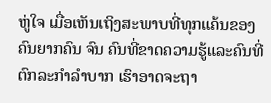ຫູ່ໃຈ ເມື່ອເຫັນເຖິງສະພາບທີ່ທຸກແຄ້ນຂອງຄົນຍາກຄົນ ຈົນ ຄົນທີ່ຂາດຄວາມຮູ້ແລະຄົນທີ່ຕົກລະກຳລຳບາກ ເຮົາອາດຈະຖາ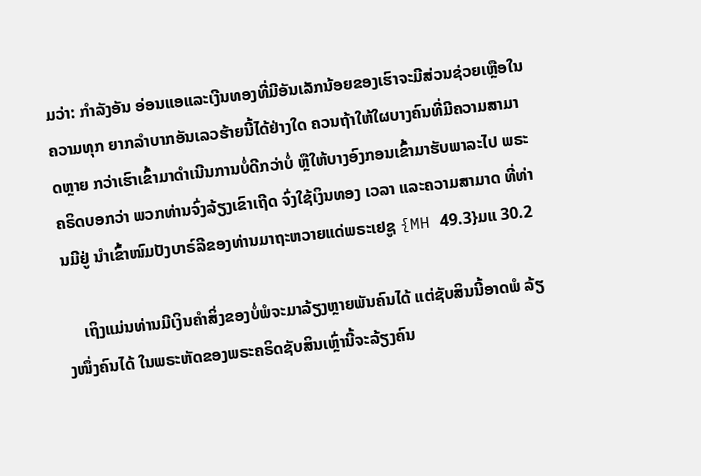ມວ່າ: ກຳລັງອັນ ອ່ອນແອແລະເງີນທອງທີ່ມີອັນເລັກນ້ອຍຂອງເຮົາຈະມີສ່ວນຊ່ວຍເຫຼືອໃນຄວາມທຸກ ຍາກລຳບາກອັນເລວຮ້າຍນີ້ໄດ້ຢ່າງໃດ ຄວນຖ້າໃຫ້ໃຜບາງຄົນທີ່ມີຄວາມສາມາດຫຼາຍ ກວ່າເຮົາເຂົ້າມາດຳເນີນການບໍ່ດີກວ່າບໍ່ ຫຼືໃຫ້ບາງອົງກອນເຂົ້າມາຮັບພາລະໄປ ພຣະ ຄຣິດບອກວ່າ ພວກທ່ານຈົ່ງລ້ຽງເຂົາເຖີດ ຈົ່ງໃຊ້ເງິນທອງ ເວລາ ແລະຄວາມສາມາດ ທີ່ທ່ານມີຢູ່ ນຳເຂົ້າໜົມປັງບາຣ໌ລີຂອງທ່ານມາຖະຫວາຍແດ່ພຣະເຢຊູ {MH 49.3}ມແ 30.2

    ເຖິງແມ່ນທ່ານມີເງິນຄຳສິ່ງຂອງບໍ່ພໍຈະມາລ້ຽງຫຼາຍພັນຄົນໄດ້ ແຕ່ຊັບສິນນີ້ອາດພໍ ລ້ຽງໜຶ່ງຄົນໄດ້ ໃນພຣະຫັດຂອງພຣະຄຣິດຊັບສິນເຫຼົ່ານີ້ຈະລ້ຽງຄົນ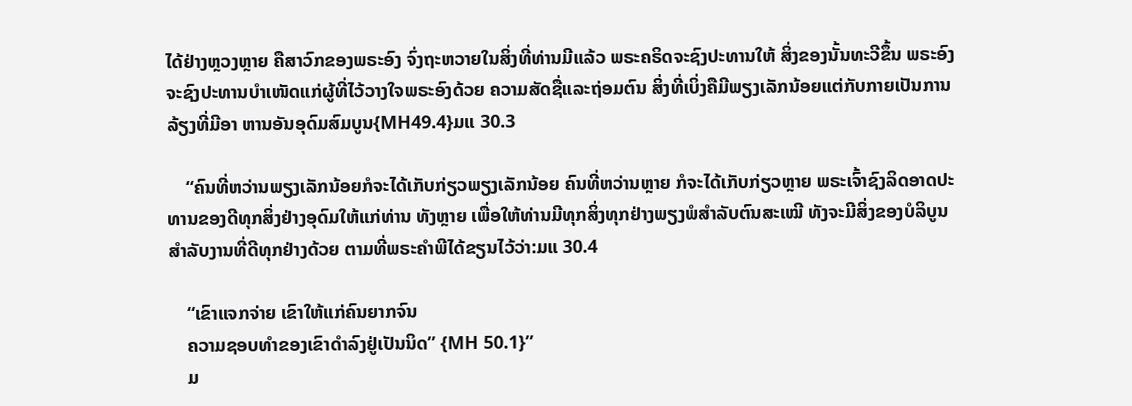ໄດ້ຢ່າງຫຼວງຫຼາຍ ຄືສາວົກຂອງພຣະອົງ ຈົ່ງຖະຫວາຍໃນສິ່ງທີ່ທ່ານມີແລ້ວ ພຣະຄຣິດຈະຊົງປະທານໃຫ້ ສິ່ງຂອງນັ້ນທະວີຂຶ້ນ ພຣະອົງຈະຊົງປະທານບຳເໜັດແກ່ຜູ້ທີ່ໄວ້ວາງໃຈພຣະອົງດ້ວຍ ຄວາມສັດຊື່ແລະຖ່ອມຕົນ ສິ່ງທີ່ເບິ່ງຄືມີພຽງເລັກນ້ອຍແຕ່ກັບກາຍເປັນການລ້ຽງທີ່ມີອາ ຫານອັນອຸດົມສົມບູນ{MH49.4}ມແ 30.3

    “ຄົນທີ່ຫວ່ານພຽງເລັກນ້ອຍກໍຈະໄດ້ເກັບກ່ຽວພຽງເລັກນ້ອຍ ຄົນທີ່ຫວ່ານຫຼາຍ ກໍຈະໄດ້ເກັບກ່ຽວຫຼາຍ ພຣະເຈົ້າຊົງລິດອາດປະທານຂອງດີທຸກສິ່ງຢ່າງອຸດົມໃຫ້ແກ່ທ່ານ ທັງຫຼາຍ ເພື່ອໃຫ້ທ່ານມີທຸກສິ່ງທຸກຢ່າງພຽງພໍສຳລັບຕົນສະເໝີ ທັງຈະມີສິ່ງຂອງບໍລິບູນ ສຳລັບງານທີ່ດີທຸກຢ່າງດ້ວຍ ຕາມທີ່ພຣະຄຳພີໄດ້ຂຽນໄວ້ວ່າ:ມແ 30.4

    “ເຂົາແຈກຈ່າຍ ເຂົາໃຫ້ແກ່ຄົນຍາກຈົນ
    ຄວາມຊອບທຳຂອງເຂົາດຳລົງຢູ່ເປັນນິດ” {MH 50.1}”
    ມ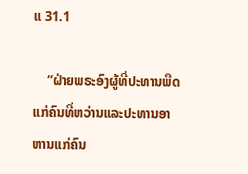ແ 31.1

    “ຝ່າຍພຣະອົງຜູ້ທີ່ປະທານພືດແກ່ຄົນທີ່ຫວ່ານແລະປະທານອາຫານແກ່ຄົນ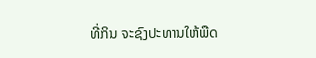ທີ່ກິນ ຈະຊົງປະທານໃຫ້ພືດ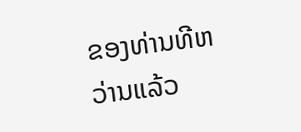ຂອງທ່ານທີຫວ່ານແລ້ວ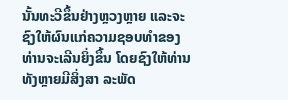ນັ້ນທະວີຂຶ້ນຢ່າງຫຼວງຫຼາຍ ແລະຈະ ຊົງໃຫ້ຜົນແກ່ຄວາມຊອບທຳຂອງທ່ານຈະເລີນຍິ່ງຂຶ້ນ ໂດຍຊົງໃຫ້ທ່ານທັງຫຼາຍມີສິ່ງສາ ລະພັດ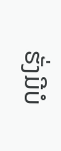ຮັ່ງມີບໍ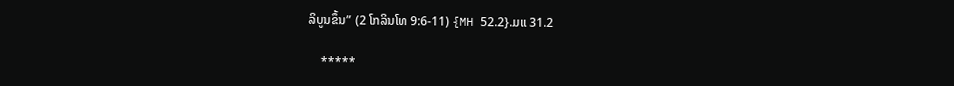ລິບູນຂຶ້ນ” (2 ໂກລິນໂທ 9:6-11) {MH 52.2}.ມແ 31.2

    *****